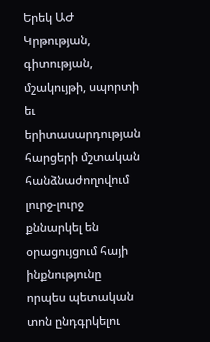Երեկ ԱԺ Կրթության, գիտության, մշակույթի, սպորտի եւ երիտասարդության հարցերի մշտական հանձնաժողովում լուրջ-լուրջ քննարկել են օրացույցում հայի ինքնությունը որպես պետական տոն ընդգրկելու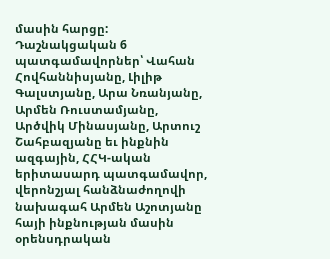մասին հարցը: Դաշնակցական 6 պատգամավորներ՝ Վահան Հովհաննիսյանը, Լիլիթ Գալստյանը, Արա Նռանյանը, Արմեն Ռուստամյանը, Արծվիկ Մինասյանը, Արտուշ Շահբազյանը եւ ինքնին ազգային, ՀՀԿ-ական երիտասարդ պատգամավոր, վերոնշյալ հանձնաժողովի նախագահ Արմեն Աշոտյանը հայի ինքնության մասին օրենսդրական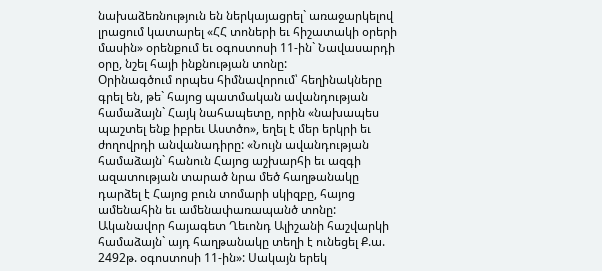նախաձեռնություն են ներկայացրել` առաջարկելով լրացում կատարել «ՀՀ տոների եւ հիշատակի օրերի մասին» օրենքում եւ օգոստոսի 11-ին` Նավասարդի օրը, նշել հայի ինքնության տոնը:
Օրինագծում որպես հիմնավորում՝ հեղինակները գրել են, թե` հայոց պատմական ավանդության համաձայն` Հայկ նահապետը, որին «նախապես պաշտել ենք իբրեւ Աստծո», եղել է մեր երկրի եւ ժողովրդի անվանադիրը: «Նույն ավանդության համաձայն` հանուն Հայոց աշխարհի եւ ազգի ազատության տարած նրա մեծ հաղթանակը դարձել է Հայոց բուն տոմարի սկիզբը, հայոց ամենահին եւ ամենափառապանծ տոնը: Ականավոր հայագետ Ղեւոնդ Ալիշանի հաշվարկի համաձայն` այդ հաղթանակը տեղի է ունեցել Ք.ա. 2492թ. օգոստոսի 11-ին»: Սակայն երեկ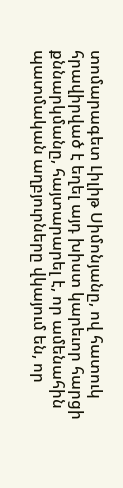տոմարագետ Լիլիթ Սիմոնյանը, ով հատուկ հրավիրված է եղել այդ խիստ կարեւոր հարցի քննարկմանը, հայտարարել է, որ ամենահին պատմական աղբյուրները վկայում են, որ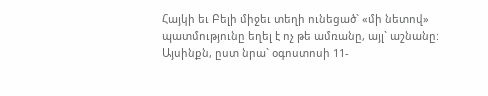Հայկի եւ Բելի միջեւ տեղի ունեցած` «մի նետով» պատմությունը եղել է ոչ թե ամռանը, այլ` աշնանը: Այսինքն, ըստ նրա` օգոստոսի 11-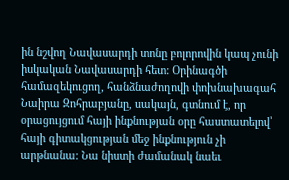ին նշվող Նավասարդի տոնը բոլորովին կապ չունի իսկական Նավասարդի հետ: Օրինագծի համազեկուցող, հանձնաժողովի փոխնախագահ Նաիրա Զոհրաբյանը, սակայն, գտնում է, որ օրացույցում հայի ինքնության օրը հաստատելով՝ հայի գիտակցության մեջ ինքնություն չի արթնանա: Նա նիստի ժամանակ նաեւ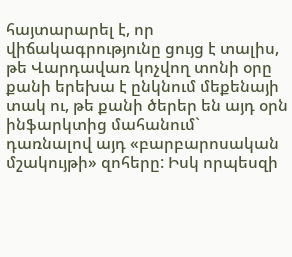հայտարարել է, որ վիճակագրությունը ցույց է տալիս, թե Վարդավառ կոչվող տոնի օրը քանի երեխա է ընկնում մեքենայի տակ ու, թե քանի ծերեր են այդ օրն ինֆարկտից մահանում` դառնալով այդ «բարբարոսական մշակույթի» զոհերը: Իսկ որպեսզի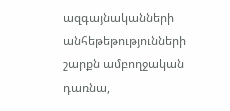ազգայնականների անհեթեթությունների շարքն ամբողջական դառնա,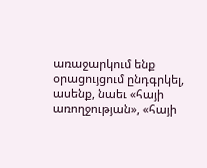առաջարկում ենք օրացույցում ընդգրկել, ասենք, նաեւ «հայի առողջության», «հայի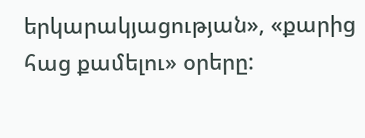երկարակյացության», «քարից հաց քամելու» օրերը: